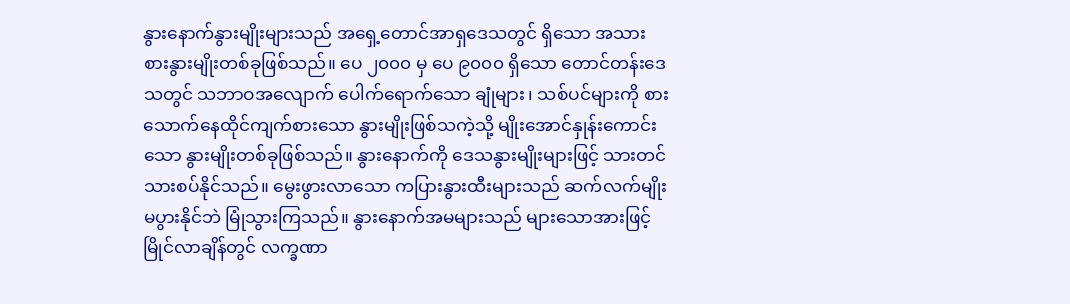နွားနောက်နွားမျိုးများသည် အရှေ့တောင်အာရှဒေသတွင် ရှိသော အသားစားနွားမျိုးတစ်ခုဖြစ်သည်။ ပေ ၂၀၀၀ မှ ပေ ၉၀၀၀ ရှိသော တောင်တန်းဒေသတွင် သဘာဝအလျောက် ပေါက်ရောက်သော ချုံများ၊ သစ်ပင်များကို စားသောက်နေထိုင်ကျက်စားသော နွားမျိုးဖြစ်သကဲ့သို့ မျိုးအောင်နှုန်းကောင်းသော နွားမျိုးတစ်ခုဖြစ်သည်။ နွားနောက်ကို ဒေသနွားမျိုးများဖြင့် သားတင်သားစပ်နိုင်သည်။ မွေးဖွားလာသော ကပြားနွားထီးများသည် ဆက်လက်မျိုး မပွားနိုင်ဘဲ မြုံသွားကြသည်။ နွားနောက်အမများသည် များသောအားဖြင့် မြိုင်လာချိန်တွင် လက္ခဏာ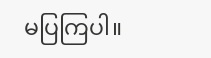မပြကြပါ။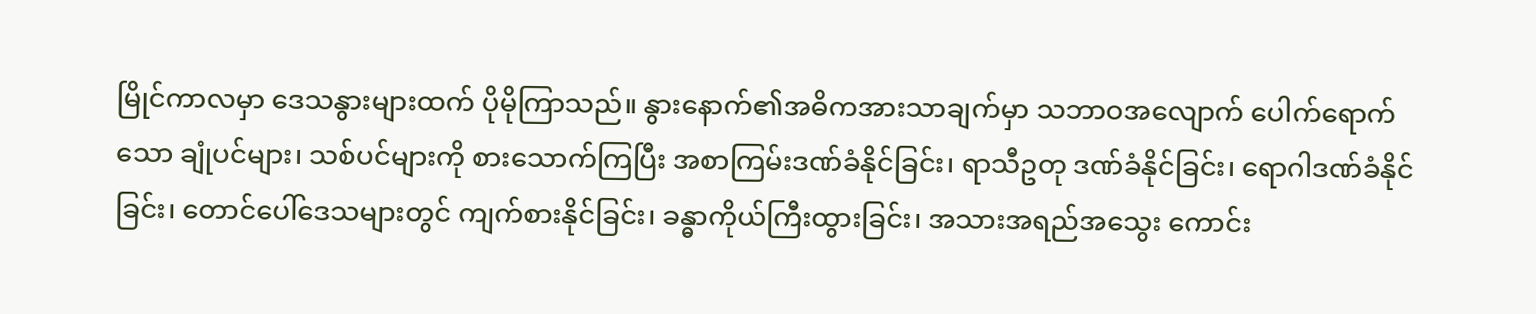မြိုင်ကာလမှာ ဒေသနွားများထက် ပိုမိုကြာသည်။ နွားနောက်၏အဓိကအားသာချက်မှာ သဘာဝအလျောက် ပေါက်ရောက်သော ချုံပင်များ၊ သစ်ပင်များကို စားသောက်ကြပြီး အစာကြမ်းဒဏ်ခံနိုင်ခြင်း၊ ရာသီဥတု ဒဏ်ခံနိုင်ခြင်း၊ ရောဂါဒဏ်ခံနိုင်ခြင်း၊ တောင်ပေါ်ဒေသများတွင် ကျက်စားနိုင်ခြင်း၊ ခန္ဓာကိုယ်ကြီးထွားခြင်း၊ အသားအရည်အသွေး ကောင်း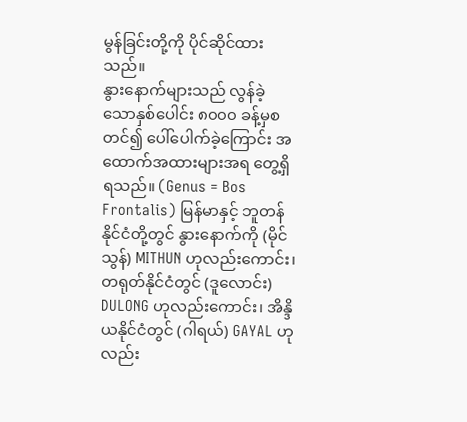မွန်ခြင်းတို့ကို ပိုင်ဆိုင်ထားသည်။
နွားနောက်များသည် လွန်ခဲ့သောနှစ်ပေါင်း ၈၀၀၀ ခန့်မှစတင်၍ ပေါ်ပေါက်ခဲ့ကြောင်း အထောက်အထားများအရ တွေ့ရှိရသည်။ (Genus = Bos Frontalis) မြန်မာနှင့် ဘူတန်နိုင်ငံတို့တွင် နွားနောက်ကို (မိုင်သွန်) MITHUN ဟုလည်းကောင်း၊ တရုတ်နိုင်ငံတွင် (ဒူလောင်း) DULONG ဟုလည်းကောင်း၊ အိန္ဒိယနိုင်ငံတွင် (ဂါရယ်) GAYAL ဟုလည်း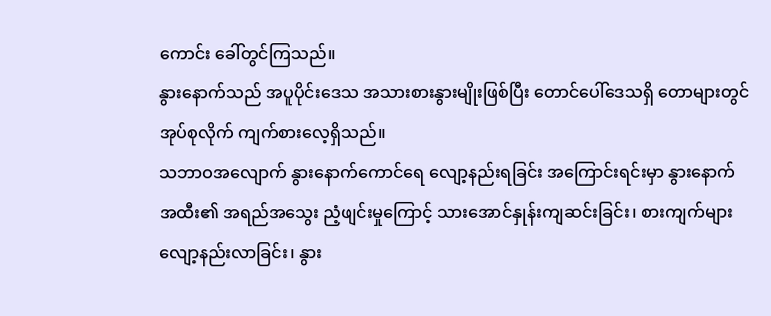ကောင်း ခေါ်တွင်ကြသည်။
နွားနောက်သည် အပူပိုင်းဒေသ အသားစားနွားမျိုးဖြစ်ပြီး တောင်ပေါ်ဒေသရှိ တောများတွင် အုပ်စုလိုက် ကျက်စားလေ့ရှိသည်။
သဘာဝအလျောက် နွားနောက်ကောင်ရေ လျော့နည်းရခြင်း အကြောင်းရင်းမှာ နွားနောက်အထီး၏ အရည်အသွေး ညံ့ဖျင်းမှုကြောင့် သားအောင်နှုန်းကျဆင်းခြင်း၊ စားကျက်များလျော့နည်းလာခြင်း၊ နွား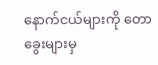နောက်ငယ်များကို တောခွေးများမှ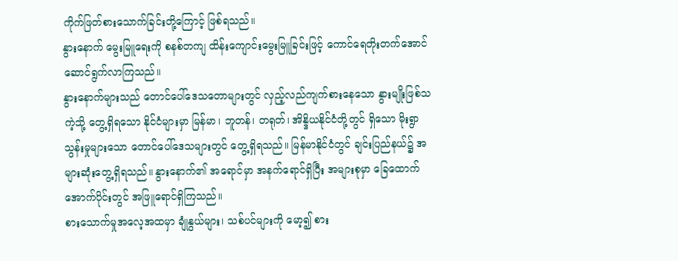ကိုက်ဖြတ်စားသောက်ခြင်းတို့ကြောင့် ဖြစ်ရသည်။
နွားနောက် မွေးမြူရေးကို စနစ်တကျ ထိန်းကျောင်းမွေးမြူခြင်းဖြင့် ကောင်ရေတိုးတက်အောင် ဆောင်ရွက်လာကြသည်။
နွားနောက်များသည် တောင်ပေါ်ဒေသတောများတွင် လှည့်လည်ကျက်စားနေသော နွားမျိုးဖြစ်သကဲ့သို့ တွေ့ရှိရသော နိုင်ငံများမှာ မြန်မာ၊ ဘူတန်၊ တရုတ်၊ အိန္ဒိယနိုင်ငံတို့တွင် ရှိသော မိုးရွာသွန်းမှုများသော တောင်ပေါ်ဒေသများတွင် တွေ့ရှိရသည်။ မြန်မာနိုင်ငံတွင် ချင်းပြည်နယ်၌ အများဆုံးတွေ့ရှိရသည်။ နွားနောက်၏ အရောင်မှာ အနက်ရောင်ရှိပြီး အများစုမှာ ခြေထောက်အောက်ပိုင်းတွင် အဖြူရောင်ရှိကြသည်။
စားသောက်မှုအလေ့အထမှာ ချုံနွယ်များ၊ သစ်ပင်များကို မော့၍ စား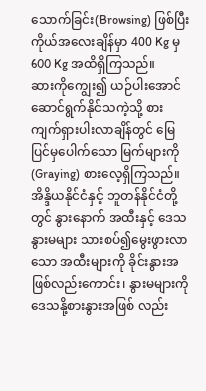သောက်ခြင်း(Browsing) ဖြစ်ပြီး ကိုယ်အလေးချိန်မှာ 400 Kg မှ 600 Kg အထိရှိကြသည်။
ဆားကိုကျွေး၍ ယဉ်ပါးအောင် ဆောင်ရွက်နိုင်သကဲ့သို့ စားကျက်ရှားပါးလာချိန်တွင် မြေပြင်မှပေါက်သော မြက်များကို(Graying) စားလေ့ရှိကြသည်။ အိန္ဒိယနိုင်ငံနှင့် ဘူတန်နိုင်ငံတို့တွင် နွားနောက် အထီးနှင့် ဒေသနွားမများ သားစပ်၍မွေးဖွားလာသော အထီးများကို ခိုင်းနွားအဖြစ်လည်းကောင်း၊ နွားမများကို ဒေသနို့စားနွားအဖြစ် လည်း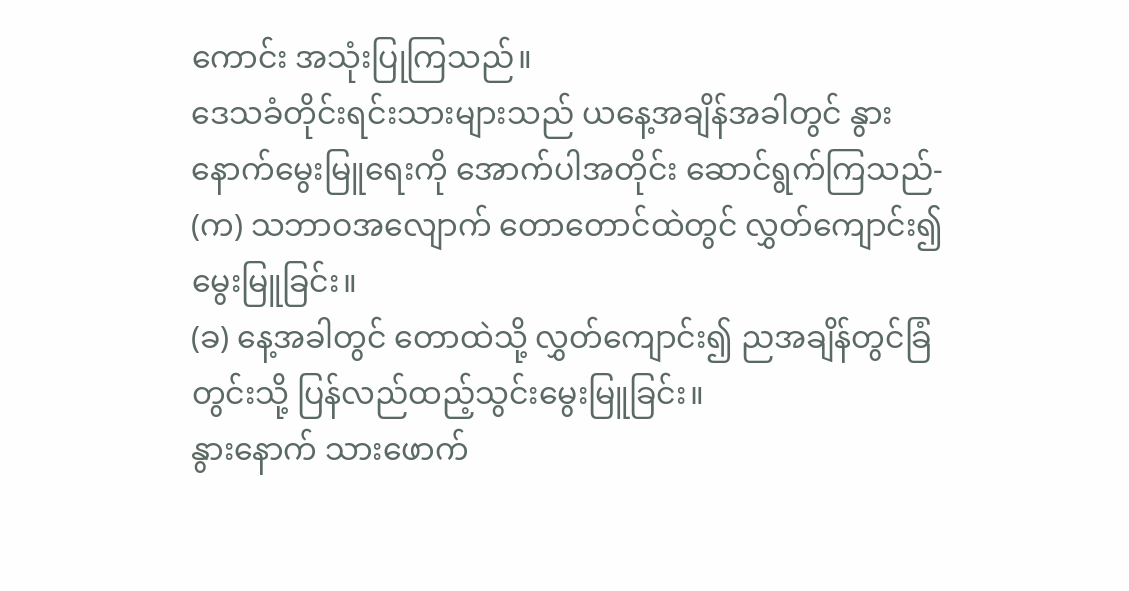ကောင်း အသုံးပြုကြသည်။
ဒေသခံတိုင်းရင်းသားများသည် ယနေ့အချိန်အခါတွင် နွားနောက်မွေးမြူရေးကို အောက်ပါအတိုင်း ဆောင်ရွက်ကြသည်-
(က) သဘာဝအလျောက် တောတောင်ထဲတွင် လွှတ်ကျောင်း၍ မွေးမြူခြင်း။
(ခ) နေ့အခါတွင် တောထဲသို့ လွှတ်ကျောင်း၍ ညအချိန်တွင်ခြံတွင်းသို့ ပြန်လည်ထည့်သွင်းမွေးမြူခြင်း။
နွားနောက် သားဖောက်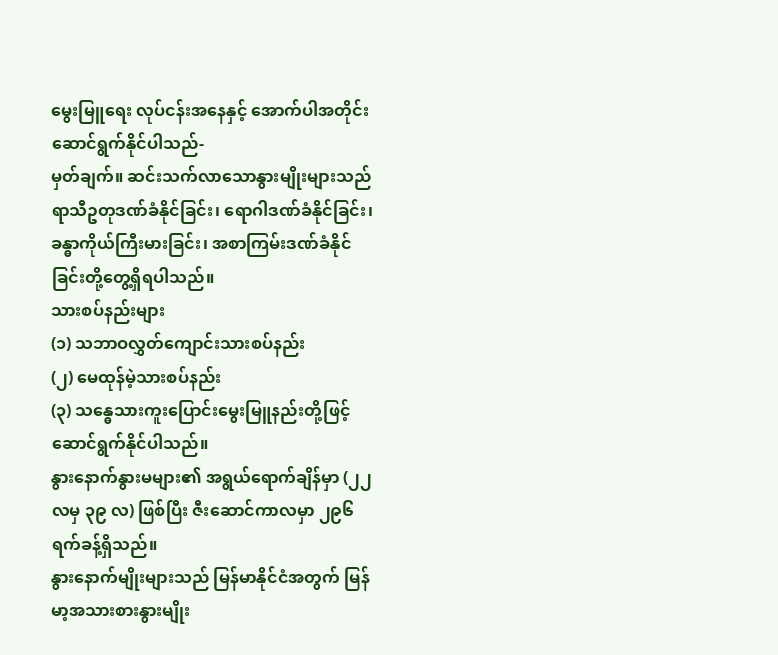မွေးမြူရေး လုပ်ငန်းအနေနှင့် အောက်ပါအတိုင်း ဆောင်ရွက်နိုင်ပါသည်-
မှတ်ချက်။ ဆင်းသက်လာသောနွားမျိုးများသည် ရာသီဥတုဒဏ်ခံနိုင်ခြင်း၊ ရောဂါဒဏ်ခံနိုင်ခြင်း၊ ခန္ဓာကိုယ်ကြီးမားခြင်း၊ အစာကြမ်းဒဏ်ခံနိုင်ခြင်းတို့တွေ့ရှိရပါသည်။
သားစပ်နည်းများ
(၁) သဘာဝလွှတ်ကျောင်းသားစပ်နည်း
(၂) မေထုန်မဲ့သားစပ်နည်း
(၃) သန္ဓေသားကူးပြောင်းမွေးမြူနည်းတို့ဖြင့် ဆောင်ရွက်နိုင်ပါသည်။
နွားနောက်နွားမများ၏ အရွယ်ရောက်ချိန်မှာ (၂၂ လမှ ၃၉ လ) ဖြစ်ပြီး ဇီးဆောင်ကာလမှာ ၂၉၆ ရက်ခန့်ရှိသည်။
နွားနောက်မျိုးများသည် မြန်မာနိုင်ငံအတွက် မြန်မာ့အသားစားနွားမျိုး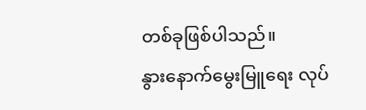တစ်ခုဖြစ်ပါသည်။
နွားနောက်မွေးမြူရေး လုပ်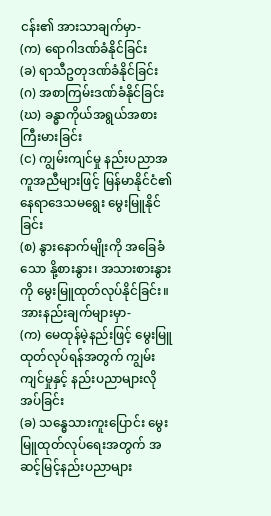ငန်း၏ အားသာချက်မှာ-
(က) ရောဂါဒဏ်ခံနိုင်ခြင်း
(ခ) ရာသီဥတုဒဏ်ခံနိုင်ခြင်း
(ဂ) အစာကြမ်းဒဏ်ခံနိုင်ခြင်း
(ဃ) ခန္ဓာကိုယ်အရွယ်အစားကြီးမားခြင်း
(င) ကျွမ်းကျင်မှု နည်းပညာအကူအညီများဖြင့် မြန်မာနိုင်ငံ၏ နေရာဒေသမရွေး မွေးမြူနိုင်ခြင်း
(စ) နွားနောက်မျိုးကို အခြေခံသော နို့စားနွား၊ အသားစားနွားကို မွေးမြူထုတ်လုပ်နိုင်ခြင်း။
အားနည်းချက်များမှာ-
(က) မေထုန်မဲ့နည်းဖြင့် မွေးမြူထုတ်လုပ်ရန်အတွက် ကျွမ်းကျင်မှုနှင့် နည်းပညာများလိုအပ်ခြင်း
(ခ) သန္ဓေသားကူးပြောင်း မွေးမြူထုတ်လုပ်ရေးအတွက် အဆင့်မြင့်နည်းပညာများ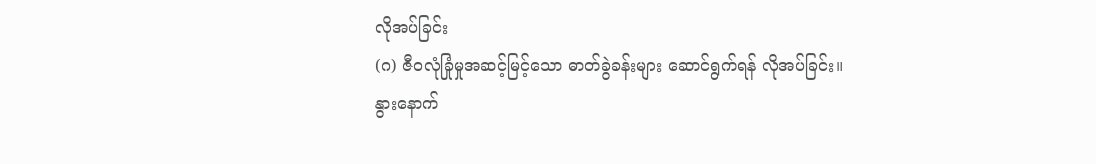လိုအပ်ခြင်း
(ဂ) ဇီဝလုံခြုံမှုအဆင့်မြင့်သော ဓာတ်ခွဲခန်းများ ဆောင်ရွက်ရန် လိုအပ်ခြင်း။
နွားနောက်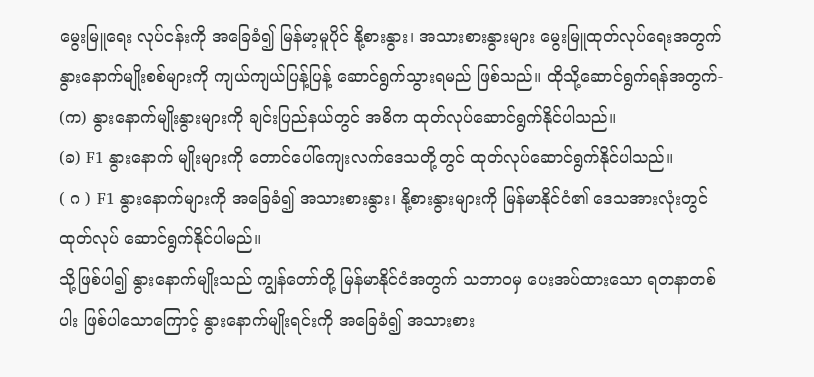မွေးမြူရေး လုပ်ငန်းကို အခြေခံ၍ မြန်မာ့မူပိုင် နို့စားနွား၊ အသားစားနွားများ မွေးမြူထုတ်လုပ်ရေးအတွက် နွားနောက်မျိုးစစ်များကို ကျယ်ကျယ်ပြန့်ပြန့် ဆောင်ရွက်သွားရမည် ဖြစ်သည်။ ထိုသို့ဆောင်ရွက်ရန်အတွက်-
(က) နွားနောက်မျိုးနွားများကို ချင်းပြည်နယ်တွင် အဓိက ထုတ်လုပ်ဆောင်ရွက်နိုင်ပါသည်။
(ခ) F1 နွားနောက် မျိုးများကို တောင်ပေါ်ကျေးလက်ဒေသတို့တွင် ထုတ်လုပ်ဆောင်ရွက်နိုင်ပါသည်။
( ဂ ) F1 နွားနောက်များကို အခြေခံ၍ အသားစားနွား၊ နို့စားနွားများကို မြန်မာနိုင်ငံ၏ ဒေသအားလုံးတွင် ထုတ်လုပ် ဆောင်ရွက်နိုင်ပါမည်။
သို့ဖြစ်ပါ၍ နွားနောက်မျိုးသည် ကျွန်တော်တို့ မြန်မာနိုင်ငံအတွက် သဘာဝမှ ပေးအပ်ထားသော ရတနာတစ်ပါး ဖြစ်ပါသောကြောင့် နွားနောက်မျိုးရင်းကို အခြေခံ၍ အသားစား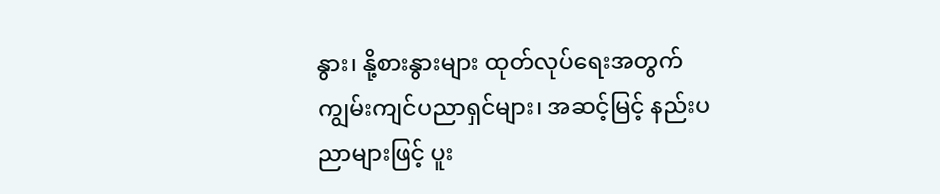နွား၊ နို့စားနွားများ ထုတ်လုပ်ရေးအတွက် ကျွမ်းကျင်ပညာရှင်များ၊ အဆင့်မြင့် နည်းပညာများဖြင့် ပူး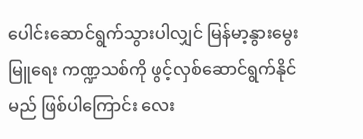ပေါင်းဆောင်ရွက်သွားပါလျှင် မြန်မာ့နွားမွေးမြူရေး ကဏ္ဍသစ်ကို ဖွင့်လှစ်ဆောင်ရွက်နိုင်မည် ဖြစ်ပါကြောင်း လေး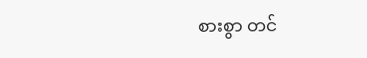စားစွာ တင်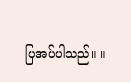ပြအပ်ပါသည်။ ။